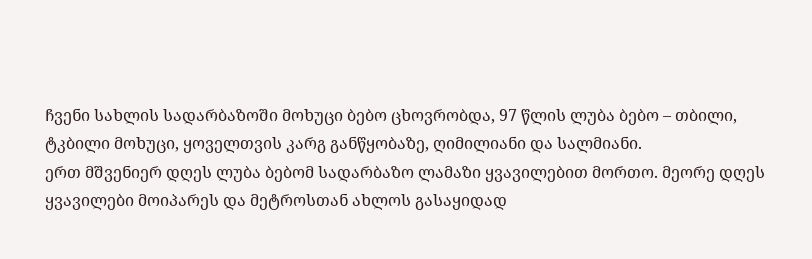ჩვენი სახლის სადარბაზოში მოხუცი ბებო ცხოვრობდა, 97 წლის ლუბა ბებო – თბილი, ტკბილი მოხუცი, ყოველთვის კარგ განწყობაზე, ღიმილიანი და სალმიანი.
ერთ მშვენიერ დღეს ლუბა ბებომ სადარბაზო ლამაზი ყვავილებით მორთო. მეორე დღეს ყვავილები მოიპარეს და მეტროსთან ახლოს გასაყიდად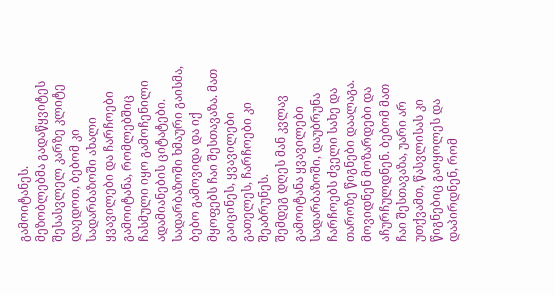გამოიტანეს.
მეზობლებმა გადაწყვიტეს შესასვლელ კარზე კლიტე დაედოთ, ბებომ კი სადარბაზოში ახალი ყვავილები და ჩარჩოები გამოიტანა, რომლებშიც ჩასმული იყო გამოჩენილი ადამიანების ციტატები.
სადარბაზოში ხმაური გაისმა, ბებო გამოვიდა და იქ მყოფებს ჩაი შესთავაზა. მათ გაიცინეს, ყვავილები გათელეს, ჩარჩოები კი შეაბრუნეს.
შემდეგ დღეს მან კვლავ გამოიტანა ყვავილები სადარბაზოში, დაუბრუნა ჩარჩოებს ძველი სახე და თაროზე წიგნები დაალაგა. მოვიდნენ მოზარდები და აჩურჩულდნენ. ბებომ მათ ჩაი შესთავაზა, უარი არ უთქვამთ, წასვლისას კი წიგნებიც გაიყოლეს და დაპირდნენ, რომ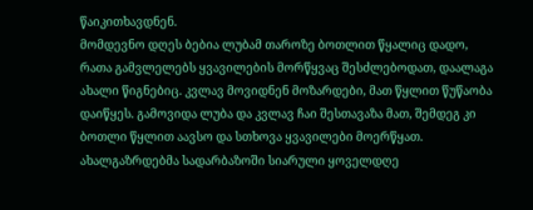წაიკითხავდნენ.
მომდევნო დღეს ბებია ლუბამ თაროზე ბოთლით წყალიც დადო, რათა გამვლელებს ყვავილების მორწყვაც შესძლებოდათ, დაალაგა ახალი წიგნებიც. კვლავ მოვიდნენ მოზარდები, მათ წყლით წუწაობა დაიწყეს. გამოვიდა ლუბა და კვლავ ჩაი შესთავაზა მათ, შემდეგ კი ბოთლი წყლით აავსო და სთხოვა ყვავილები მოერწყათ.
ახალგაზრდებმა სადარბაზოში სიარული ყოველდღე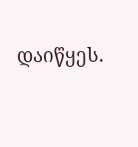დაიწყეს.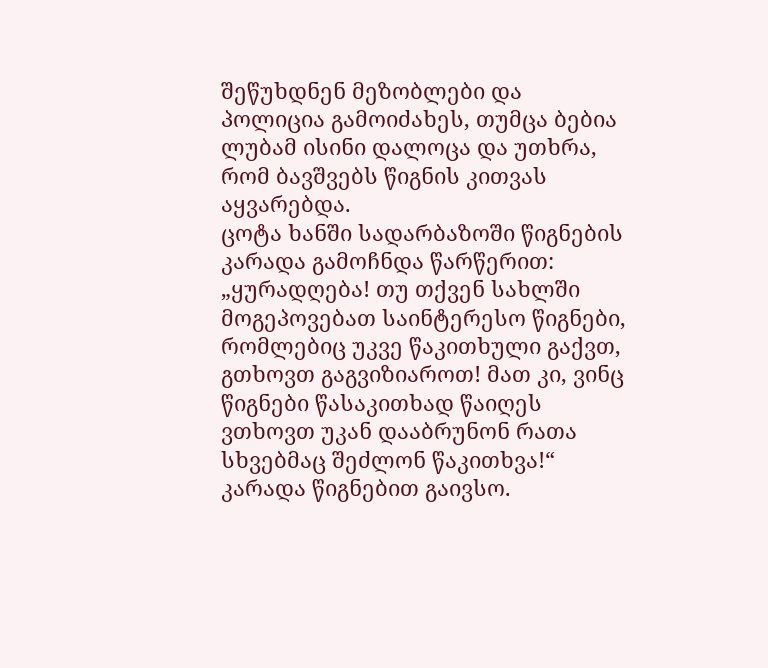შეწუხდნენ მეზობლები და პოლიცია გამოიძახეს, თუმცა ბებია ლუბამ ისინი დალოცა და უთხრა, რომ ბავშვებს წიგნის კითვას აყვარებდა.
ცოტა ხანში სადარბაზოში წიგნების კარადა გამოჩნდა წარწერით: „ყურადღება! თუ თქვენ სახლში მოგეპოვებათ საინტერესო წიგნები, რომლებიც უკვე წაკითხული გაქვთ, გთხოვთ გაგვიზიაროთ! მათ კი, ვინც წიგნები წასაკითხად წაიღეს ვთხოვთ უკან დააბრუნონ რათა სხვებმაც შეძლონ წაკითხვა!“
კარადა წიგნებით გაივსო.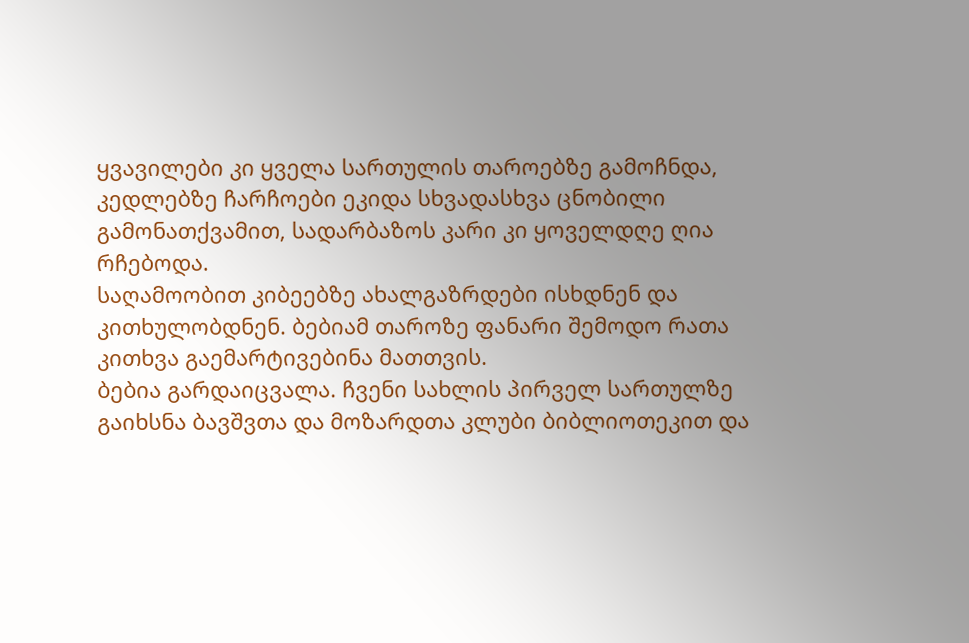ყვავილები კი ყველა სართულის თაროებზე გამოჩნდა, კედლებზე ჩარჩოები ეკიდა სხვადასხვა ცნობილი გამონათქვამით, სადარბაზოს კარი კი ყოველდღე ღია რჩებოდა.
საღამოობით კიბეებზე ახალგაზრდები ისხდნენ და კითხულობდნენ. ბებიამ თაროზე ფანარი შემოდო რათა კითხვა გაემარტივებინა მათთვის.
ბებია გარდაიცვალა. ჩვენი სახლის პირველ სართულზე გაიხსნა ბავშვთა და მოზარდთა კლუბი ბიბლიოთეკით და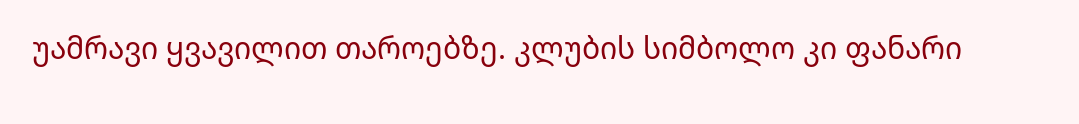უამრავი ყვავილით თაროებზე. კლუბის სიმბოლო კი ფანარი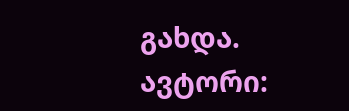გახდა.
ავტორი: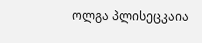ოლგა პლისეცკაია